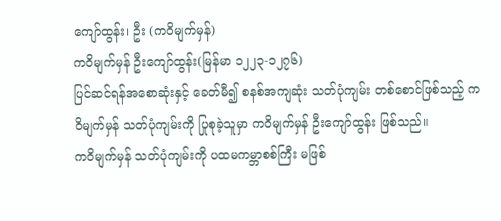ကျော်ထွန်း၊ ဦး (ကဝိမျက်မှန်)
ကဝိမျက်မှန် ဦးကျော်ထွန်း(မြန်မာ ၁၂၂၃-၁၂၇၆)
ပြင်ဆင်ရန်အစောဆုံးနှင့် ခေတ်မီ၍ စနစ်အကျဆုံး သတ်ပုံကျမ်း တစ်စောင်ဖြစ်သည့် ကဝိမျက်မှန် သတ်ပုံကျမ်းကို ပြုစုခဲ့သူမှာ ကဝိမျက်မှန် ဦးကျော်ထွန်း ဖြစ်သည်။
ကဝိမျက်မှန် သတ်ပုံကျမ်းကို ပထမကမ္ဘာစစ်ကြီး မဖြစ်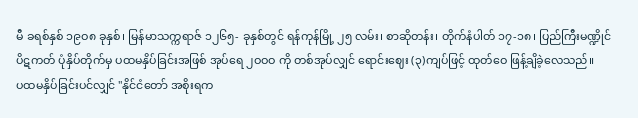မီ ခရစ်နှစ် ၁၉ဝ၈ ခုနှစ်၊ မြန်မာသက္ကရာဇ် ၁၂၆၅- ခုနှစ်တွင် ရန်ကုန်မြို့ ၂၅ လမ်း၊ စာဆိုတန်း၊ တိုက်နံပါတ် ၁၇-၁၈၊ ပြည်ကြီးမဏ္ဍိုင် ပိဋကတ် ပုံနှိပ်တိုက်မှ ပထမနှိပ်ခြင်းအဖြစ် အုပ်ရေ ၂ဝဝဝ ကို တစ်အုပ်လျှင် ရောင်းဈေး (၃)ကျပ်ဖြင့် ထုတ်ဝေ ဖြန့်ချိခဲ့လေသည်။
ပထမနှိပ်ခြင်းပင်လျှင် "နိုင်ငံတော် အစိုးရက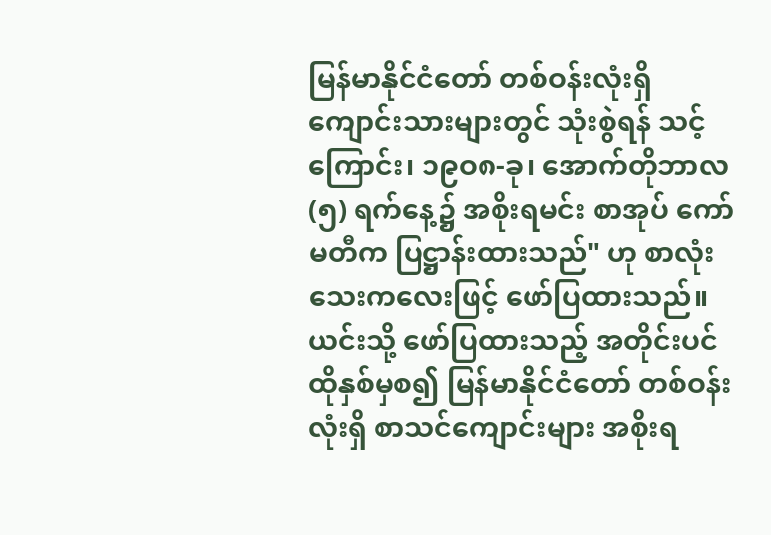မြန်မာနိုင်ငံတော် တစ်ဝန်းလုံးရှိ ကျောင်းသားများတွင် သုံးစွဲရန် သင့်ကြောင်း၊ ၁၉ဝ၈-ခု၊ အောက်တိုဘာလ (၅) ရက်နေ့၌ အစိုးရမင်း စာအုပ် ကော်မတီက ပြဋ္ဌာန်းထားသည်" ဟု စာလုံးသေးကလေးဖြင့် ဖော်ပြထားသည်။
ယင်းသို့ ဖော်ပြထားသည့် အတိုင်းပင် ထိုနှစ်မှစ၍ မြန်မာနိုင်ငံတော် တစ်ဝန်းလုံးရှိ စာသင်ကျောင်းများ အစိုးရ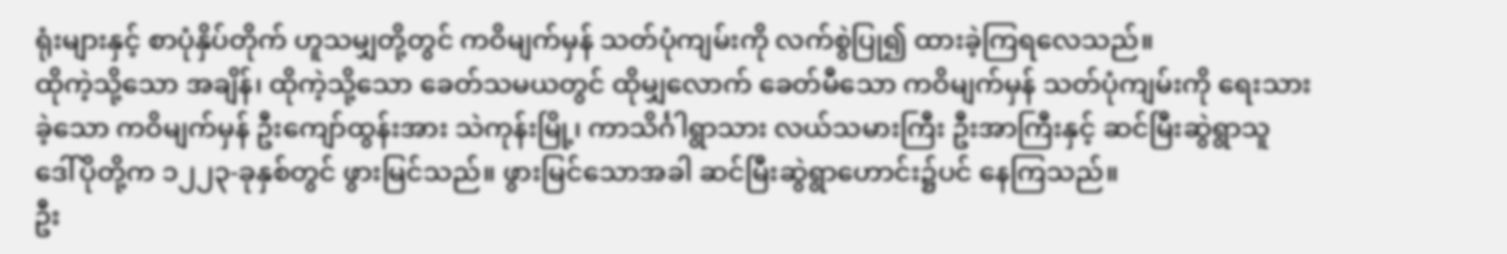ရုံးများနှင့် စာပုံနှိပ်တိုက် ဟူသမျှတို့တွင် ကဝိမျက်မှန် သတ်ပုံကျမ်းကို လက်စွဲပြု၍ ထားခဲ့ကြရလေသည်။
ထိုကဲ့သို့သော အချိန်၊ ထိုကဲ့သို့သော ခေတ်သမယတွင် ထိုမျှလောက် ခေတ်မီသော ကဝိမျက်မှန် သတ်ပုံကျမ်းကို ရေးသားခဲ့သော ကဝိမျက်မှန် ဦးကျော်ထွန်းအား သဲကုန်းမြို့၊ ကာသိင်္ဂါရွာသား လယ်သမားကြီး ဦးအာကြီးနှင့် ဆင်မြီးဆွဲရွာသူ ဒေါ်ပိုတို့က ၁၂၂၃-ခုနှစ်တွင် ဖွားမြင်သည်။ ဖွားမြင်သောအခါ ဆင်မြီးဆွဲရွာဟောင်း၌ပင် နေကြသည်။
ဦး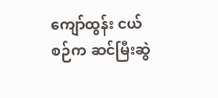ကျော်ထွန်း ငယ်စဉ်က ဆင်မြီးဆွဲ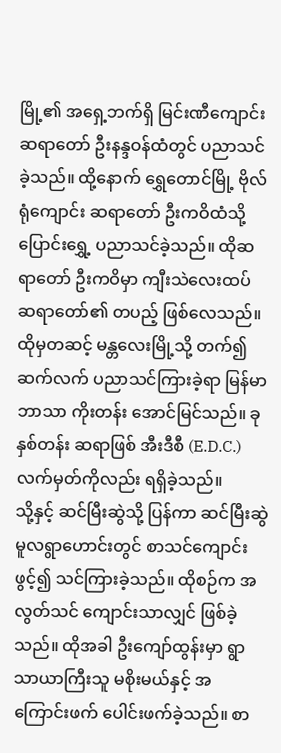မြို့၏ အရှေ့ဘက်ရှိ မြင်းဏီကျောင်း ဆရာတော် ဦးနန္ဒဝန်ထံတွင် ပညာသင်ခဲ့သည်။ ထို့နောက် ရွှေတောင်မြို့ ဗိုလ်ရုံကျောင်း ဆရာတော် ဦးကဝိထံသို့ ပြောင်းရွှေ့ ပညာသင်ခဲ့သည်။ ထိုဆရာတော် ဦးကဝိမှာ ကျီးသဲလေးထပ် ဆရာတော်၏ တပည့် ဖြစ်လေသည်။ ထိုမှတဆင့် မန္တလေးမြို့သို့ တက်၍ ဆက်လက် ပညာသင်ကြားခဲ့ရာ မြန်မာဘာသာ ကိုးတန်း အောင်မြင်သည်။ ခုနှစ်တန်း ဆရာဖြစ် အီးဒီစီ (E.D.C.) လက်မှတ်ကိုလည်း ရရှိခဲ့သည်။
သို့နှင့် ဆင်မြီးဆွဲသို့ ပြန်ကာ ဆင်မြီးဆွဲ မူလရွာဟောင်းတွင် စာသင်ကျောင်းဖွင့်၍ သင်ကြားခဲ့သည်။ ထိုစဉ်က အလွတ်သင် ကျောင်းသာလျှင် ဖြစ်ခဲ့သည်။ ထိုအခါ ဦးကျော်ထွန်းမှာ ရွာသာယာကြီးသူ မစိုးမယ်နှင့် အကြောင်းဖက် ပေါင်းဖက်ခဲ့သည်။ စာ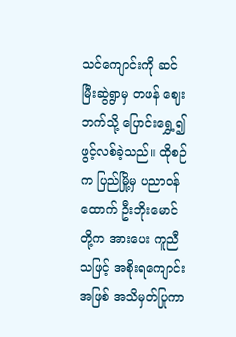သင်ကျောင်းကို ဆင်မြီးဆွဲရွာမှ တဖန် ဈေးဘက်သို့ ပြောင်းရွှေ့၍ ဖွင့်လစ်ခဲ့သည်။ ထိုစဉ်က ပြည်မြို့မှ ပညာဝန်ထောက် ဦးဘိုးမောင်တို့က အားပေး ကူညီသဖြင့် အစိုးရကျောင်း အဖြစ် အသိမှတ်ပြုကာ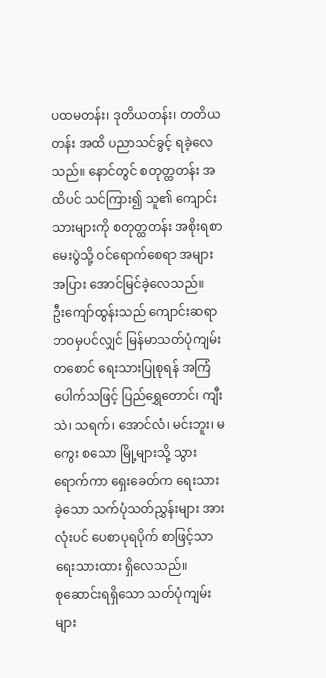ပထမတန်း၊ ဒုတိယတန်း၊ တတိယတန်း အထိ ပညာသင်ခွင့် ရခဲ့လေသည်။ နောင်တွင် စတုတ္ထတန်း အထိပင် သင်ကြား၍ သူ၏ ကျောင်းသားများကို စတုတ္ထတန်း အစိုးရစာမေးပွဲသို့ ဝင်ရောက်စေရာ အများအပြား အောင်မြင်ခဲ့လေသည်။
ဦးကျော်ထွန်းသည် ကျောင်းဆရာ ဘဝမှပင်လျှင် မြန်မာသတ်ပုံကျမ်း တစောင် ရေးသားပြုစုရန် အကြံပေါက်သဖြင့် ပြည်ရွှေတောင်၊ ကျီးသဲ၊ သရက်၊ အောင်လံ၊ မင်းဘူး၊ မကွေး စသော မြို့များသို့ သွားရောက်ကာ ရှေးခေတ်က ရေးသားခဲ့သော သက်ပုံသတ်ညွှန်းများ အားလုံးပင် ပေစာပုရပိုက် စာဖြင့်သာ ရေးသားထား ရှိလေသည်။
စုဆောင်းရရှိသော သတ်ပုံကျမ်းများ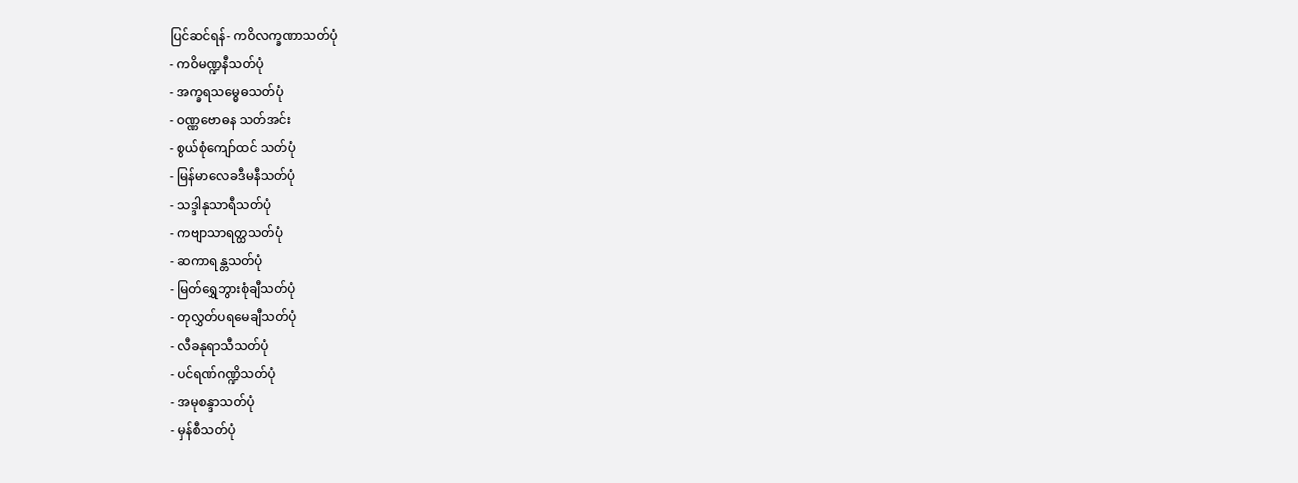ပြင်ဆင်ရန်- ကဝိလက္ခဏာသတ်ပုံ
- ကဝိမဏ္ဍနီသတ်ပုံ
- အက္ခရသမ္ဓေဓသတ်ပုံ
- ဝဏ္ဏဗောဓန သတ်အင်း
- စွယ်စုံကျော်ထင် သတ်ပုံ
- မြန်မာလေခဒီမနီသတ်ပုံ
- သဒ္ဒါနုသာရီသတ်ပုံ
- ကဗျာသာရတ္ထသတ်ပုံ
- ဆကာရန္တသတ်ပုံ
- မြတ်ရွှေဘွားစုံချီသတ်ပုံ
- တုလွှတ်ပရမေချီသတ်ပုံ
- လီခနုရာသီသတ်ပုံ
- ပင်ရဏ်ဂဏ္ဍိသတ်ပုံ
- အမုစန္ဒာသတ်ပုံ
- မှန်စီသတ်ပုံ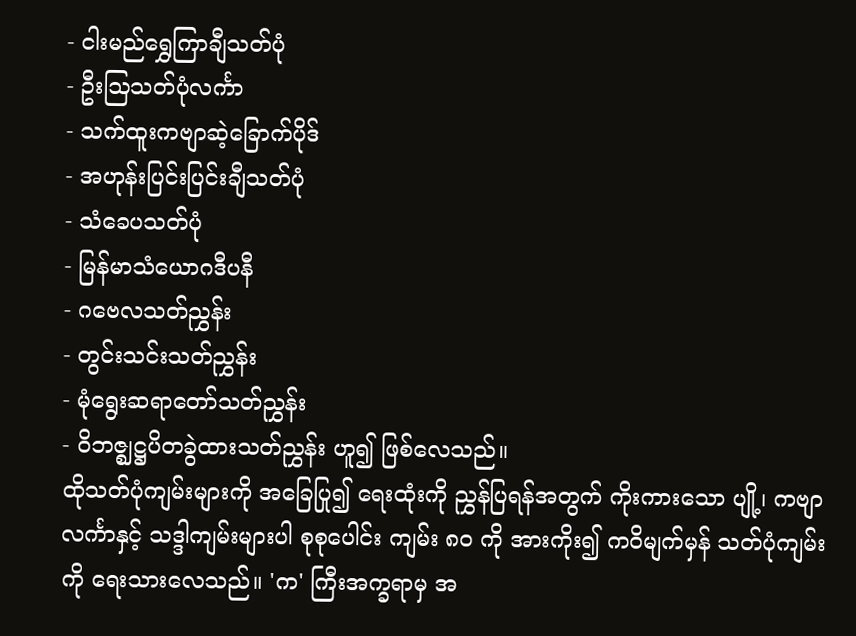- ငါးမည်ရွှေကြာချီသတ်ပုံ
- ဦးဩသတ်ပုံလင်္ကာ
- သက်ထူးကဗျာဆဲ့ခြောက်ပိုဒ်
- အဟုန်းပြင်းပြင်းချီသတ်ပုံ
- သံခေပသတ်ပုံ
- မြန်မာသံယောဂဒီပနီ
- ဂဗေလသတ်ညွှန်း
- တွင်းသင်းသတ်ညွှန်း
- မုံရွေးဆရာတော်သတ်ညွှန်း
- ဝိဘဇ္ဈဋ္ဌပိတခွဲထားသတ်ညွှန်း ဟူ၍ ဖြစ်လေသည်။
ထိုသတ်ပုံကျမ်းများကို အခြေပြု၍ ရေးထုံးကို ညွှန်ပြရန်အတွက် ကိုးကားသော ပျို့၊ ကဗျာလင်္ကာနှင့် သဒ္ဒါကျမ်းများပါ စုစုပေါင်း ကျမ်း ၈ဝ ကို အားကိုး၍ ကဝိမျက်မှန် သတ်ပုံကျမ်းကို ရေးသားလေသည်။ 'က' ကြီးအက္ခရာမှ အ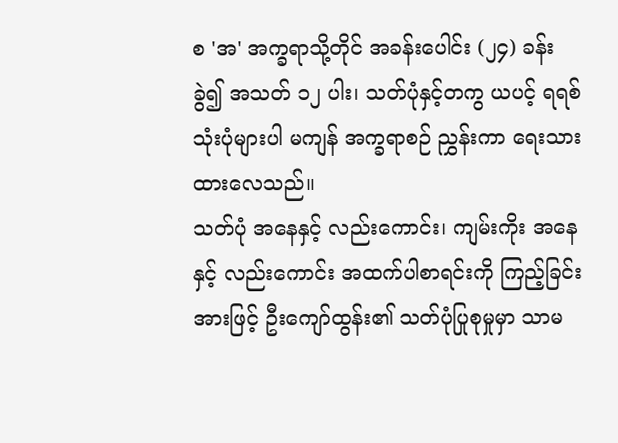စ 'အ' အက္ခရာသို့တိုင် အခန်းပေါင်း (၂၄) ခန်း ခွဲ၍ အသတ် ၁၂ ပါး၊ သတ်ပုံနှင့်တကွ ယပင့် ရရစ် သုံးပုံများပါ မကျန် အက္ခရာစဉ် ညွှန်းကာ ရေးသားထားလေသည်။
သတ်ပုံ အနေနှင့် လည်းကောင်း၊ ကျမ်းကိုး အနေနှင့် လည်းကောင်း အထက်ပါစာရင်းကို ကြည့်ခြင်းအားဖြင့် ဦးကျော်ထွန်း၏ သတ်ပုံပြုစုမှုမှာ သာမ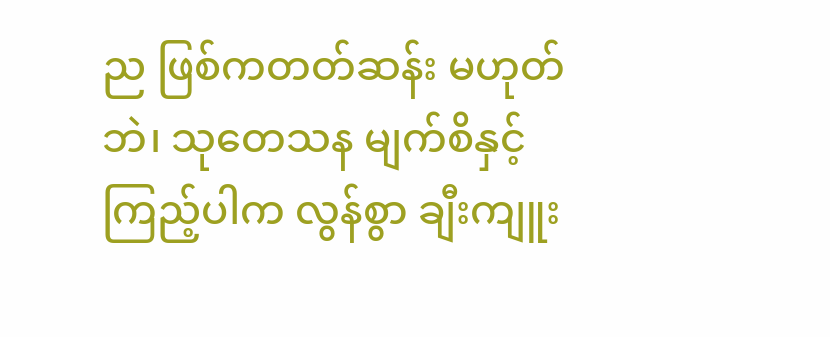ည ဖြစ်ကတတ်ဆန်း မဟုတ်ဘဲ၊ သုတေသန မျက်စိနှင့် ကြည့်ပါက လွန်စွာ ချီးကျူး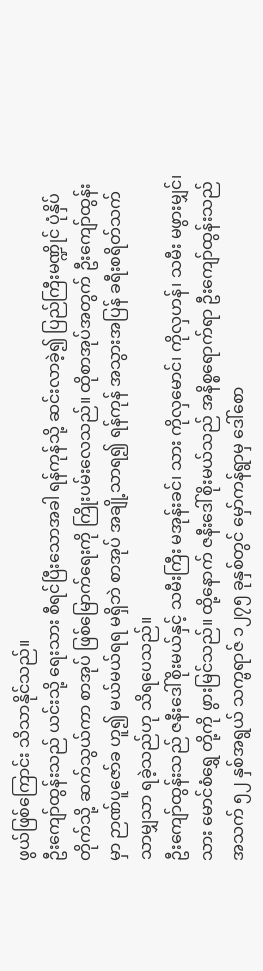ဖွယ်ဖြစ်ကြောင်း သိသာနိုင်သည်။
ဦးကျော်ထွန်းသည် ယင်းသို့ ရေးသား စီရင်ပြီးသောအခါ ရန်ကုန်သို့ ဆင်းလာခဲ့၍ ပြည်ကြီးမဏ္ဍိုင် ပုံနှိပ်တိုက်သို့ ဆက်သွယ်ကာ စာအုပ် ဖြစ်မြောက်ရေးကို ကြိုးပမ်းလေသည်။ ထိုစာအုပ်အတွက် ဦးကျော်ထွန်းမှာ ဉာဏ်ပူဇော်ခ ဟူ၍ မယ်မယ်ရရ မရှိဘဲ စာအုပ် အချို့သာရ၍ ရန်ကုန် အသွားအပြန် ခရီးစရိတ်သက်သာမျှသာ ရခဲ့သည်ဟု သိရပေသည်။
ဦးကျော်ထွန်းသည် ဇနီးဒေါ်စိုးမယ်နှင့် သမီးကြီး မအုန်းခင်၊ သား ကိုလှမောင်၊ ကိုလှဟန်၊ သမီး မဖွားမျှင်၊ သား မောင်စံရွှေ တို့ကို ဖွားမြင်သည်။ ထို့နောက် ဇနီးဒေါ်စိုးမယ်သည် အနိစ္စရောက်ရာ ဦးကျော်ထွန်းသည် အသက် ၅၂ နှစ်အရွယ် သက္ဗရာဇ် ၁၂၇၅ ခုနှစ်တွင် မှော်ကန်ရွာမှ ဒေါ်စော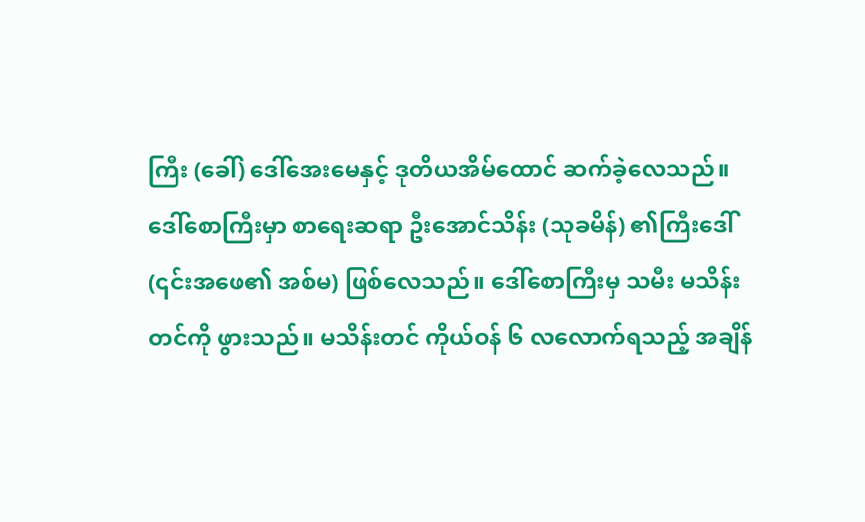ကြီး (ခေါ်) ဒေါ်အေးမေနှင့် ဒုတိယအိမ်ထောင် ဆက်ခဲ့လေသည်။
ဒေါ်စောကြီးမှာ စာရေးဆရာ ဦးအောင်သိန်း (သုခမိန်) ၏ကြီးဒေါ် (၎င်းအဖေ၏ အစ်မ) ဖြစ်လေသည်။ ဒေါ်စောကြီးမှ သမီး မသိန်းတင်ကို ဖွားသည်။ မသိန်းတင် ကိုယ်ဝန် ၆ လလောက်ရသည့် အချိန်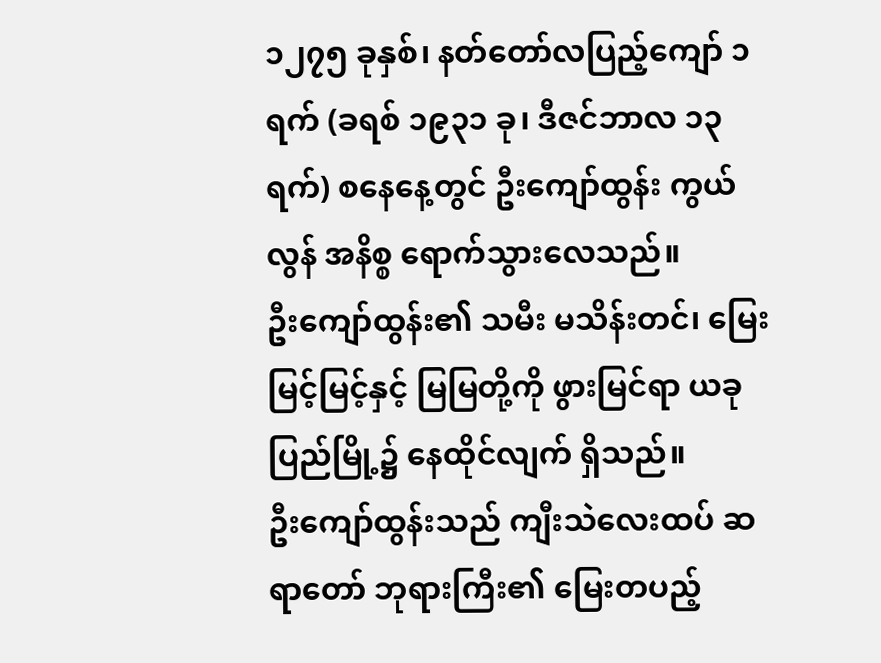၁၂၇၅ ခုနှစ်၊ နတ်တော်လပြည့်ကျော် ၁ ရက် (ခရစ် ၁၉၃၁ ခု၊ ဒီဇင်ဘာလ ၁၃ ရက်) စနေနေ့တွင် ဦးကျော်ထွန်း ကွယ်လွန် အနိစ္စ ရောက်သွားလေသည်။
ဦးကျော်ထွန်း၏ သမီး မသိန်းတင်၊ မြေး မြင့်မြင့်နှင့် မြမြတို့ကို ဖွားမြင်ရာ ယခုပြည်မြို့၌ နေထိုင်လျက် ရှိသည်။
ဦးကျော်ထွန်းသည် ကျီးသဲလေးထပ် ဆရာတော် ဘုရားကြီး၏ မြေးတပည့်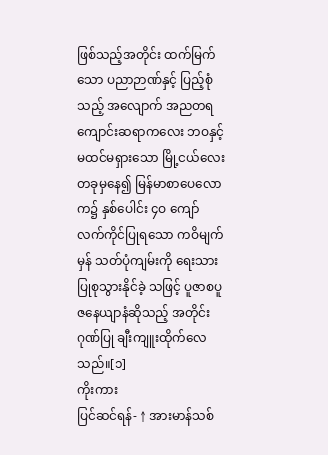ဖြစ်သည့်အတိုင်း ထက်မြက်သော ပညာဉာဏ်နှင့် ပြည့်စုံသည့် အလျောက် အညတရ ကျောင်းဆရာကလေး ဘဝနှင့် မထင်မရှားသော မြို့ငယ်လေး တခုမှနေ၍ မြန်မာစာပေလောက၌ နှစ်ပေါင်း ၄ဝ ကျော် လက်ကိုင်ပြုရသော ကဝိမျက်မှန် သတ်ပုံကျမ်းကို ရေးသား ပြုစုသွားနိုင်ခဲ့ သဖြင့် ပူဇာစပူဇနေယျာနံဆိုသည့် အတိုင်း ဂုဏ်ပြု ချီးကျူးထိုက်လေသည်။[၁]
ကိုးကား
ပြင်ဆင်ရန်- ↑ အားမာန်သစ်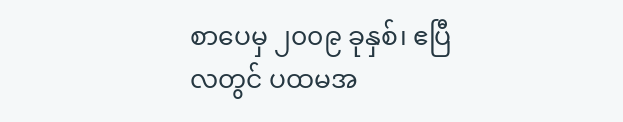စာပေမှ ၂၀၀၉ ခုနှစ်၊ ဧပြီလတွင် ပထမအ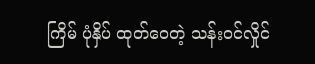ကြိမ် ပုံနှိပ် ထုတ်ဝေတဲ့ သန်းဝင်လှိုင်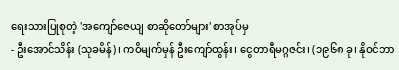ရေးသားပြုစုတဲ့ 'အကျော်ဇေယျ စာဆိုတော်များ' စာအုပ်မှ
- ဦးအောင်သိန်း (သုခမိန်)၊ ကဝိမျက်မှန် ဦးကျော်ထွန်း၊ ငွေတာရီမဂ္ဂဇင်း၊ (၁၉၆၈ ခု၊ နိုဝင်ဘာ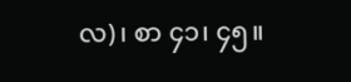လ)၊ စာ ၄၁၊ ၄၅။